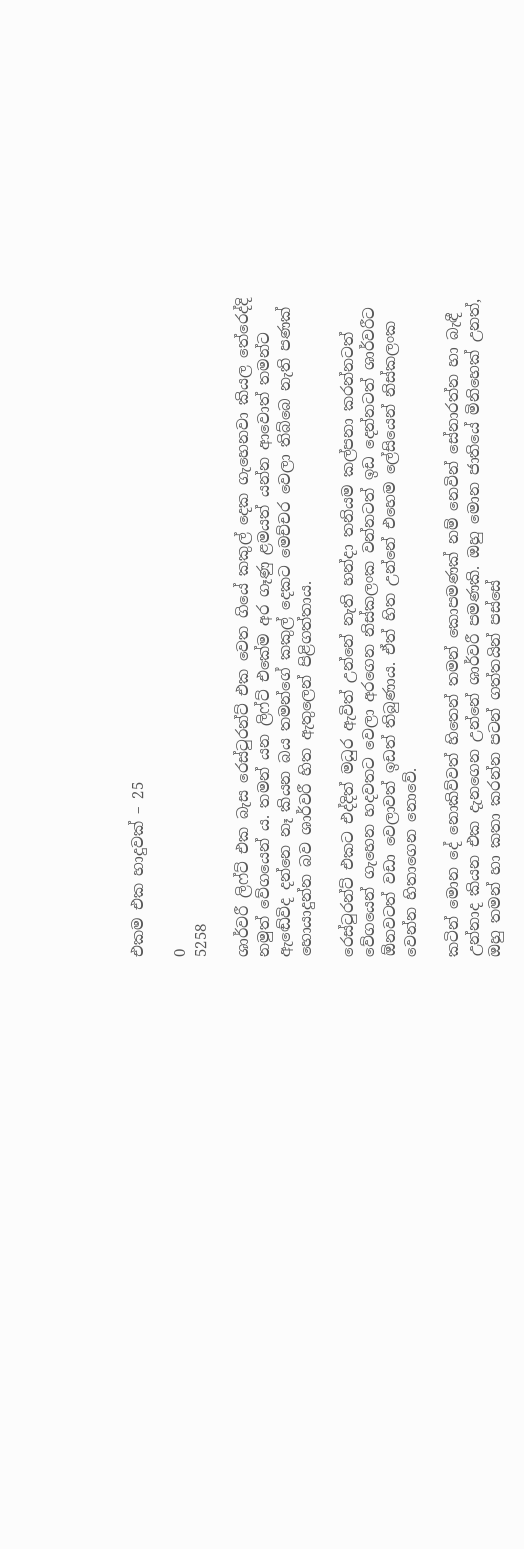එකම එක හාදුවක් – 25

0
5258

ශාර්වරී ලිෆ්ට් එක බැස රෙස්ටුරන්ට් එක වෙත ගියේ කකුල් දෙක ගැහෙනවා කියල තේරෙද්දි නමුත් වේගයෙන් ය. තමන් යන ලිෆ්ට් එකේම අර ගෑණු ළමයත් යන්න ආවොත් තමන්ට ඇඬේවිද දන්නෙ නෑ කියන බය තමන්ගේ කකුල් දෙකට මෙච්චර වෙලා තිබ්බෙ නැති පණක් හොයාදුන්න බව ශාර්වරී හිත ඇතුලෙන් පිළිගත්තාය.

රෙස්ටුරන්‍ට් එකට එද්දිත් මධුර ඇවිත් උන්නේ නැති හන්දා තනියම කල්පනා කරන්නටත් වේගයෙන් ගැහෙන හදවතට වෙලා අරගෙන නිස්කලංක වන්නටත් ඉඩ දෙන්නටත් ශාර්වරීට ඕනවටත් වඩා වෙලාවත් ඉඩත් තිබුණාය. ඒත් හිත උන්නේ එහෙම ලේසියෙන් නිස්කලංක වෙන්න හිතාගෙන නොවේ.

කටින් මොන දේ නොකිව්වත් හිතෙන් තමන් කොපමණක් නම් නෙවින් සේනාරත්න හා බැඳී උන්නාද කියන එක දැනගෙන උන්නේ ශාර්වරී පමණකි. ඔහු මොන ජාතියේ මිනිහෙක් උනත්, ඔහු තමන් හා කතා කරන්න පටන් ගත්තයින් පස්සේ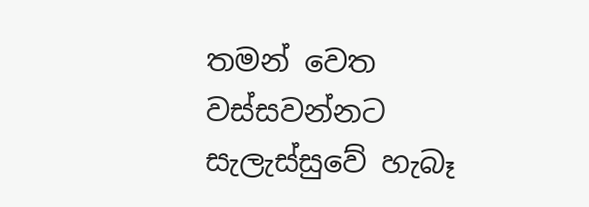තමන් වෙත වස්සවන්නට සැලැස්සුවේ හැබෑ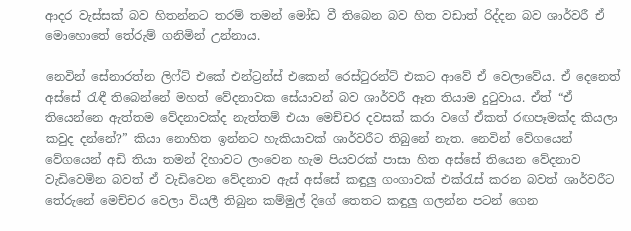ආදර වැස්සක් බව හිතන්නට තරම් තමන් මෝඩ වී තිබෙන බව හිත වඩාත් රිද්දන බව ශාර්වරී ඒ මොහොතේ තේරුම් ගනිමින් උන්නාය.

නෙවින් සේනාරත්න ලිෆ්ට් එකේ එන්ට්‍රන්ස් එකෙන් රෙස්ටුරන්ට් එකට ආවේ ඒ වෙලාවේය. ඒ දෙනෙත් අස්සේ රැඳී තිබෙන්නේ මහත් වේදනාවක සේයාවන් බව ශාර්වරී ඈත තියාම දුටුවාය. ඒත් “ඒ තියෙන්නෙ ඇත්තම වේදනාවක්ද නැත්තම් එයා මෙච්චර දවසක් කරා වගේ ඒකත් රඟපෑමක්ද කියලා කවුද දන්නේ?” කියා නොහිත ඉන්නට හැකියාවක් ශාර්වරීට තිබුනේ නැත. නෙවින් වේගයෙන් වේගයෙන් අඩි තියා තමන් දිහාවට ලංවෙන හැම පියවරක් පාසා හිත අස්සේ තියෙන වේදනාව වැඩිවෙමින බවත් ඒ වැඩිවෙන වේදනාව ඇස් අස්සේ කඳුලු ගංගාවක් එක්රැස් කරන බවත් ශාර්වරීට තේරුනේ මෙච්චර වෙලා වියලී තිබුන කම්මුල් දිගේ තෙතට කඳුලු ගලන්න පටන් ගෙන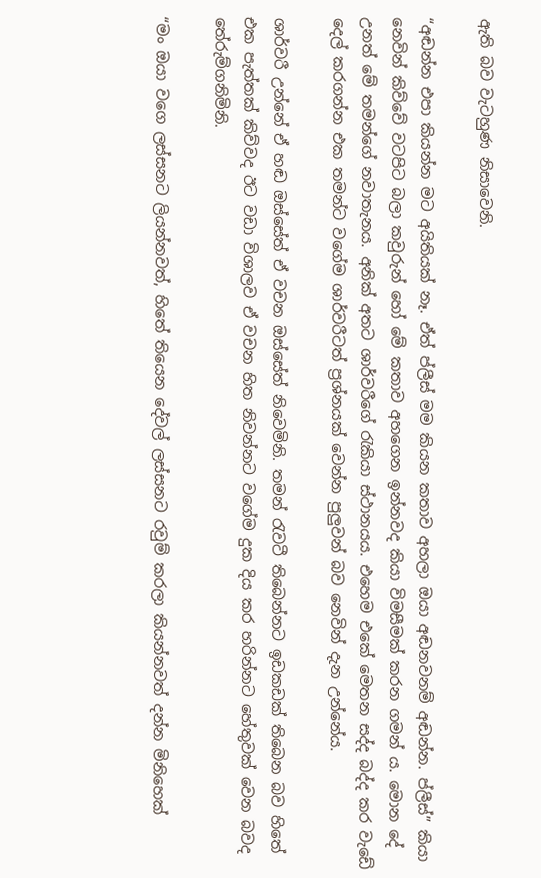ඇති බව වැටහුණ නිසාවෙනි.

“අඬන්න එපා කියන්න මට අයිතියක් නෑ. ඒත් ප්ලීස් මම කියන කතාව අහලා ඔයා අඬනවනම් අඬන්න. ප්ලීස්” කියා නෙවින් කිව්වේ වටපිට බලා කවුරුන් හෝ මේ කතාව අහගෙන ඉන්නවද කියා විමසීමක් කරන ගමන් ය. මොන දේ උනත් මේ තමන්ගේ නවාතැනය. අනික් අතට ශාර්වරීගේ රැකියා ස්ථානයය. එහෙම එකේ මෙතන සද්ද බද්ද කර වැඩේ දෙල් කරගන්න එක තමන්ට වගේම ශාර්වරීටත් ප්‍රශ්නයක් වෙන්න පුලුවන් බව නෙවින් දැන උන්නේය.

ශාර්වරී උන්නේ ඒ හඬ ඔස්සේත් ඒ වචන ඔස්සේත් නිවෙමිනි. තමන් රැවටී තිබෙන්නට ඉඩකඩක් තිබෙන බව හිතේ එක පැත්තක් කිව්වද ඊට වඩා විශාලව ඒ වචන හිත නිවන්නට වගේම දුක දිය කර හරින්නට හේතුවක් වෙන බවද තේරුම්ගනිමිනි.

“මං ඔයා වගෙ ලස්සනට ලියන්නවත්, හිතේ තියෙන දේවල් ලස්සනට රවුම් කරලා කියන්නවත් දන්න මිනිහෙක්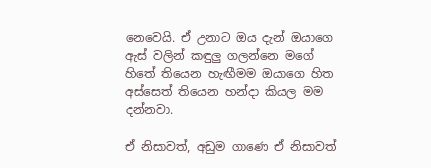නෙවෙයි. ඒ උනාට ඔය දැන් ඔයාගෙ ඇස් වලින් කඳුලු ගලන්නෙ මගේ හිතේ තියෙන හැඟීමම ඔයාගෙ හිත අස්සෙත් තියෙන හන්දා කියල මම දන්නවා.

ඒ නිසාවත්, අඩුම ගාණෙ ඒ නිසාවත්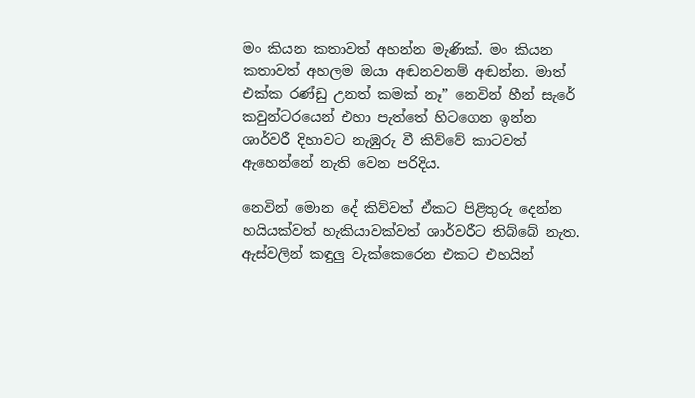මං කියන කතාවත් අහන්න මැණික්. මං කියන කතාවත් අහලම ඔයා අඬනවනම් අඬන්න. මාත් එක්ක රණ්ඩු උනත් කමක් නෑ” නෙවින් හීන් සැරේ කවුන්ටරයෙන් එහා පැත්තේ හිටගෙන ඉන්න ශාර්වරී දිහාවට නැඹුරු වී කිව්වේ කාටවත් ඇහෙන්නේ නැති වෙන පරිදිය.

නෙවින් මොන දේ කිව්වත් ඒකට පිළිතුරු දෙන්න හයියක්වත් හැකියාවක්වත් ශාර්වරීට තිබ්බේ නැත. ඇස්වලින් කඳුලු වැක්කෙරෙන එකට එහයින්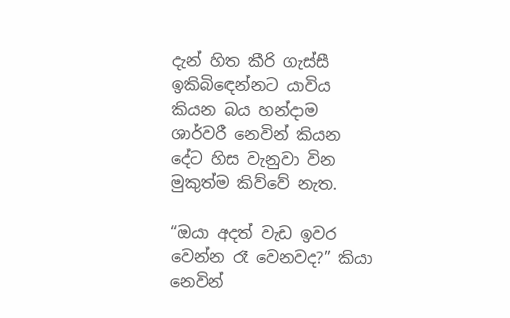දැන් හිත කීරි ගැස්සී ඉකිබිඳෙන්නට යාවිය කියන බය හන්දාම ශාර්වරී නෙවින් කියන දේට හිස වැනුවා වින මුකුත්ම කිව්වේ නැත.

“ඔයා අදත් වැඩ ඉවර වෙන්න රෑ වෙනවද?” කියා නෙවින්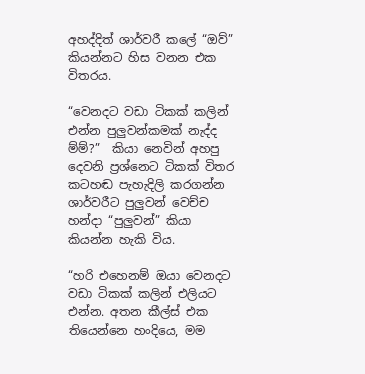අහද්දිත් ශාර්වරී කලේ “ඔව්” කියන්නට හිස වනන එක විතරය.

“වෙනදට වඩා ටිකක් කලින් එන්න පුලුවන්කමක් නැද්ද ම්ම්?”  කියා නෙවින් අහපු දෙවනි ප්‍රශ්නෙට ටිකක් විතර කටහඬ පැහැදිලි කරගන්න ශාර්වරීට පුලුවන් වෙච්ච හන්දා “පුලුවන්” කියා කියන්න හැකි විය.

“හරි එහෙනම් ඔයා වෙනදට වඩා ටිකක් කලින් එලියට එන්න. අතන කීල්ස් එක තියෙන්නෙ හංදියෙ, මම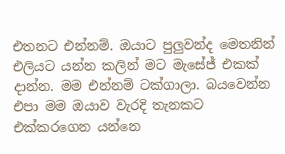එතනට එන්නම්. ඔයාට පුලුවන්ද මෙතනින් එලියට යන්න කලින් මට මැසේජ් එකක් දාන්න. මම එන්නම් ටක්ගාලා. බයවෙන්න එපා මම ඔයාව වැරදි තැනකට එක්කරගෙන යන්නෙ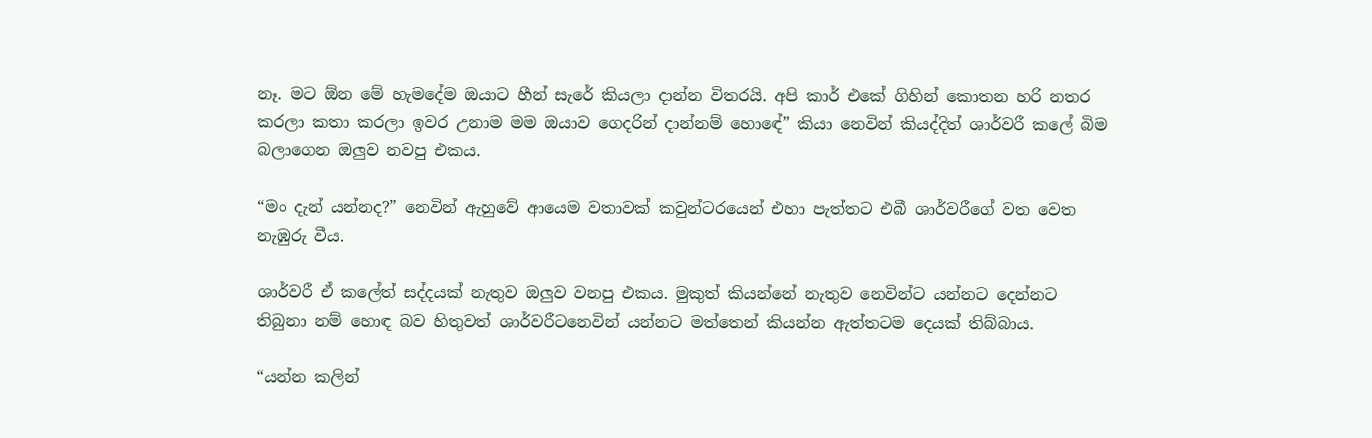නෑ. මට ඕන මේ හැමදේම ඔයාට හීන් සැරේ කියලා දාන්න විතරයි. අපි කාර් එකේ ගිහින් කොතන හරි නතර කරලා කතා කරලා ඉවර උනාම මම ඔයාව ගෙදරින් දාන්නම් හොඳේ” කියා නෙවින් කියද්දිත් ශාර්වරී කලේ බිම බලාගෙන ඔලුව නවපු එකය.

“මං දැන් යන්නද?” නෙවින් ඇහුවේ ආයෙම වතාවක් කවුන්ටරයෙන් එහා පැත්තට එබී ශාර්වරීගේ වත වෙත නැඹුරු වීය.

ශාර්වරී ඒ කලේත් සද්දයක් නැතුව ඔලුව වනපු එකය. මුකුත් කියන්නේ නැතුව නෙවින්ට යන්නට දෙන්නට තිබුනා නම් හොඳ බව හිතුවත් ශාර්වරීටනෙවින් යන්නට මත්තෙන් කියන්න ඇත්තටම දෙයක් තිබ්බාය.

“යන්න කලින්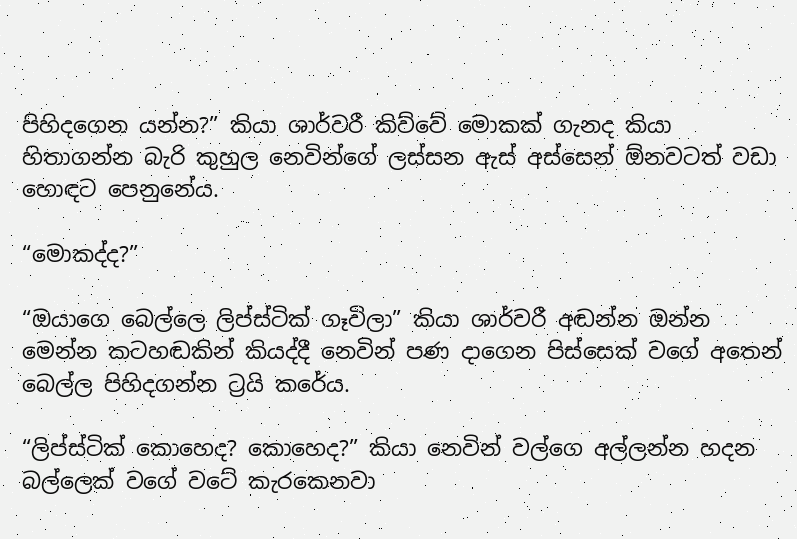පිහිදගෙන යන්න?” කියා ශාර්වරී කිව්වේ මොකක් ගැනද කියා හිතාගන්න බැරි කුහුල නෙවින්ගේ ලස්සන ඇස් අස්සෙන් ඕනවටත් වඩා හොඳට පෙනුනේය.

“මොකද්ද?”

“ඔයාගෙ බෙල්ලෙ ලිප්ස්ටික් ගෑවිලා” කියා ශාර්වරී අඬන්න ඔන්න මෙන්න කටහඬකින් කියද්දී නෙවින් පණ දාගෙන පිස්සෙක් වගේ අතෙන් බෙල්ල පිහිදගන්න ට්‍රයි කරේය.

“ලිප්ස්ටික් කොහෙද? කොහෙද?” කියා නෙවින් වල්ගෙ අල්ලන්න හදන බල්ලෙක් වගේ වටේ කැරකෙනවා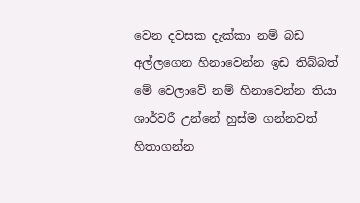වෙන දවසක දැක්කා නම් බඩ අල්ලගෙන හිනාවෙන්න ඉඩ තිබ්බත් මේ වෙලාවේ නම් හිනාවෙන්න තියා ශාර්වරී උන්නේ හුස්ම ගන්නවත් හිතාගන්න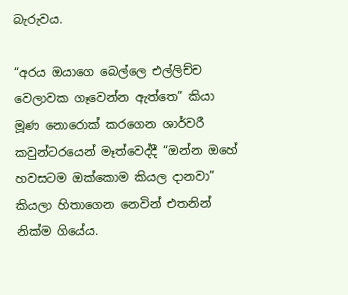බැරුවය.

“අරය ඔයාගෙ බෙල්ලෙ එල්ලිච්ච වෙලාවක ගෑවෙන්න ඇත්තෙ” කියා මූණ නොරොක් කරගෙන ශාර්වරී කවුන්ටරයෙන් මෑත්වෙද්දී “ඔන්න ඔහේ හවසටම ඔක්කොම කියල දානවා” කියලා හිතාගෙන නෙවින් එතනින් නික්ම ගියේය.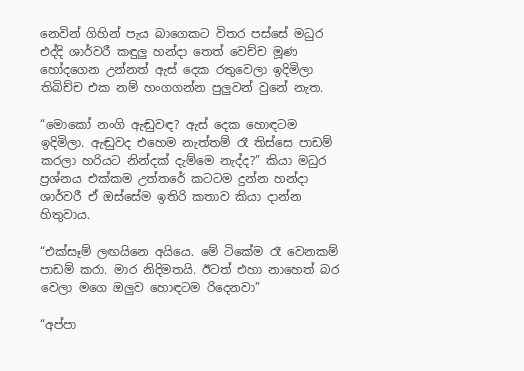නෙවින් ගිහින් පැය බාගෙකට විතර පස්සේ මධුර එද්දි ශාර්වරී කඳුලු හන්දා තෙත් වෙච්ච මූණ හෝදගෙන උන්නත් ඇස් දෙක රතුවෙලා ඉදිමිලා තිබිච්ච එක නම් හංගගන්න පුලුවන් වුනේ නැත.

“මොකෝ නංගි ඇඬුවඳ? ඇස් දෙක හොඳටම ඉදිමිලා. ඇඬුවද එහෙම නැත්තම් රෑ තිස්සෙ පාඩම් කරලා හරියට නින්දක් දැම්මෙ නැද්ද?” කියා මධුර ප්‍රශ්නය එක්කම උත්තරේ කටටම දුන්න හන්දා ශාර්වරී ඒ ඔස්සේම ඉතිරි කතාව කියා දාන්න හිතුවාය.

“එක්සෑම් ලඟයිනෙ අයියෙ. මේ ටිකේම රෑ වෙනකම් පාඩම් කරා. මාර නිදිමතයි. ඊටත් එහා නාහෙත් බර වෙලා මගෙ ඔලුව හොඳටම රිදෙනවා”

“අප්පා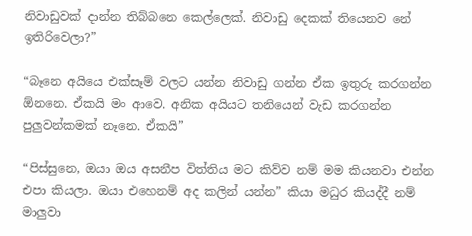නිවාඩුවක් දාන්න තිබ්බනෙ කෙල්ලෙක්. නිවාඩු දෙකක් තියෙනව නේ ඉතිරිවෙලා?”

“බෑනෙ අයියෙ එක්සෑම් වලට යන්න නිවාඩු ගන්න ඒක ඉතුරු කරගන්න ඕනනෙ. ඒකයි මං ආවෙ. අනික අයියට තනියෙන් වැඩ කරගන්න පුලුවන්කමක් නෑනෙ. ඒකයි”

“පිස්සුනෙ, ඔයා ඔය අසනීප විත්තිය මට කිව්ව නම් මම කියනවා එන්න එපා කියලා. ඔයා එහෙනම් අද කලින් යන්න” කියා මධුර කියද්දී නම් මාලුවා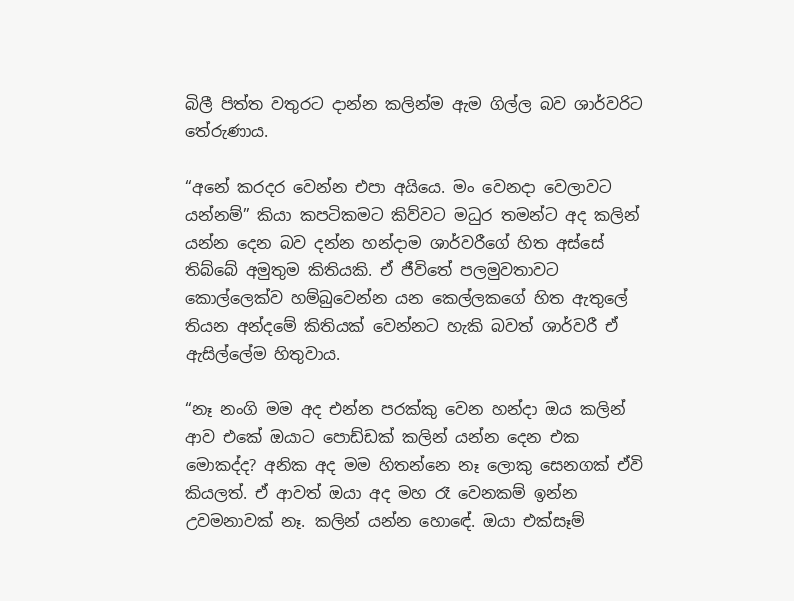බිලී පිත්ත වතුරට දාන්න කලින්ම ඇම ගිල්ල බව ශාර්වරිට තේරුණාය.

“අනේ කරදර වෙන්න එපා අයියෙ. මං වෙනදා වෙලාවට යන්නම්” කියා කපටිකමට කිව්වට මධුර තමන්ට අද කලින් යන්න දෙන බව දන්න හන්දාම ශාර්වරීගේ හිත අස්සේ තිබ්බේ අමුතුම කිතියකි. ඒ ජීවිතේ පලමුවතාවට කොල්ලෙක්ව හම්බුවෙන්න යන කෙල්ලකගේ හිත ඇතුලේ තියන අන්දමේ කිතියක් වෙන්නට හැකි බවත් ශාර්වරී ඒ ඇසිල්ලේම හිතුවාය.

“නෑ නංගි මම අද එන්න පරක්කු වෙන හන්දා ඔය කලින් ආව එකේ ඔයාට පොඩ්ඩක් කලින් යන්න දෙන එක මොකද්ද? අනික අද මම හිතන්නෙ නෑ ලොකු සෙනගක් ඒවි කියලත්. ඒ ආවත් ඔයා අද මහ රෑ වෙනකම් ඉන්න උවමනාවක් නෑ. කලින් යන්න හොඳේ. ඔයා එක්සෑම්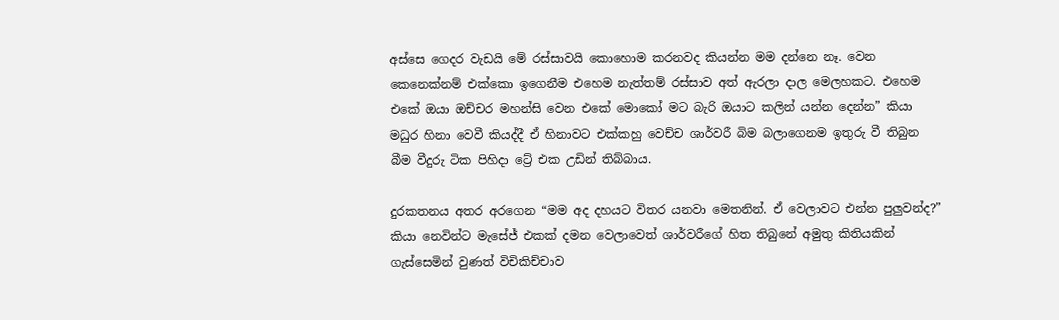අස්සෙ ගෙදර වැඩයි මේ රස්සාවයි කොහොම කරනවද කියන්න මම දන්නෙ නෑ. වෙන කෙනෙක්නම් එක්කො ඉගෙනීම එහෙම නැත්තම් රස්සාව අත් ඇරලා දාල මෙලහකට. එහෙම එකේ ඔයා ඔච්චර මහන්සි වෙන එකේ මොකෝ මට බැරි ඔයාට කලින් යන්න දෙන්න” කියා මධුර හිනා වෙවී කියද්දී ඒ හිනාවට එක්කහු වෙච්ච ශාර්වරී බිම බලාගෙනම ඉතුරු වී තිබුන බීම වීදුරු ටික පිහිදා ට්‍රේ එක උඩින් තිබ්බාය.

දුරකතනය අතර අරගෙන “මම අද දහයට විතර යනවා මෙතනින්. ඒ වෙලාවට එන්න පුලුවන්ද?” කියා නෙවින්ට මැසේජ් එකක් දමන වෙලාවෙත් ශාර්වරීගේ හිත තිබුනේ අමුතු කිතියකින් ගැස්සෙමින් වුණත් විචිකිච්චාව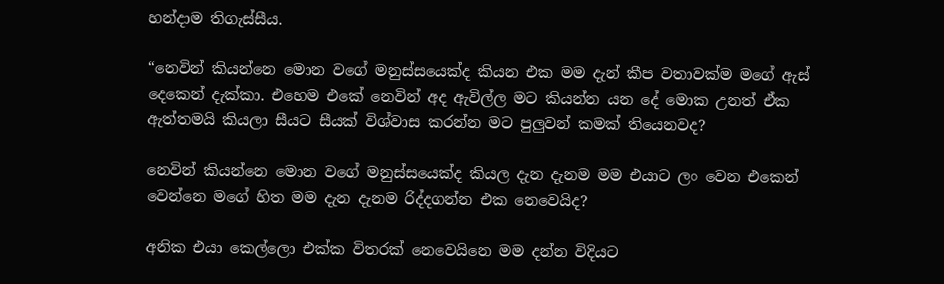හන්දාම තිගැස්සීය.

“නෙවින් කියන්නෙ මොන වගේ මනුස්සයෙක්ද කියන එක මම දැන් කීප වතාවක්ම මගේ ඇස් දෙකෙන් දැක්කා. එහෙම එකේ නෙවින් අද ඇවිල්ල මට කියන්න යන දේ මොක උනත් ඒක ඇත්තමයි කියලා සීයට සීයක් විශ්වාස කරන්න මට පුලුවන් කමක් තියෙනවද?

නෙවින් කියන්නෙ මොන වගේ මනුස්සයෙක්ද කියල දැන දැනම මම එයාට ලං වෙන එකෙන් වෙන්නෙ මගේ හිත මම දැන දැනම රිද්දගන්න එක නෙවෙයිද?

අනික එයා කෙල්ලො එක්ක විතරක් නෙවෙයිනෙ මම දන්න විදියට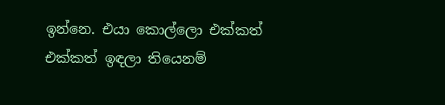ඉන්නෙ. එයා කොල්ලො එක්කත් එක්කත් ඉඳලා තියෙනම්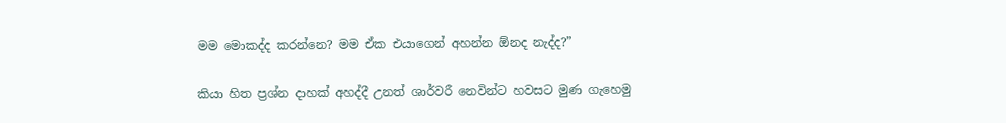මම මොකද්ද කරන්නෙ? මම ඒක එයාගෙන් අහන්න ඕනද නැද්ද?”

කියා හිත ප්‍රශ්න දාහක් අහද්දී උනත් ශාර්වරී නෙවින්ට හවසට මුණ ගැහෙමු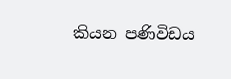කියන පණිවිඩය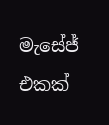මැසේජ් එකක්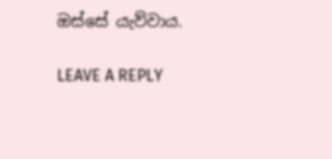ඔස්සේ යැව්වාය.

LEAVE A REPLY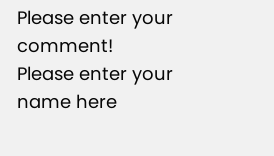Please enter your comment!
Please enter your name here